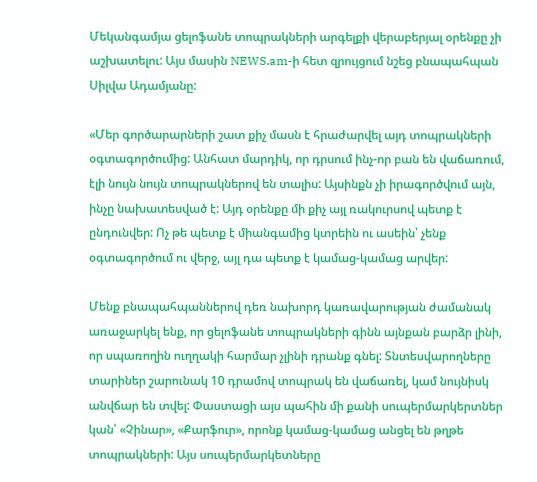Մեկանգամյա ցելոֆանե տոպրակների արգելքի վերաբերյալ օրենքը չի աշխատելու: Այս մասին NEWS.am-ի հետ զրույցում նշեց բնապահպան Սիլվա Ադամյանը:

«Մեր գործարարների շատ քիչ մասն է հրաժարվել այդ տոպրակների օգտագործումից: Անհատ մարդիկ, որ դրսում ինչ-որ բան են վաճառում, էլի նույն նույն տոպրակներով են տալիս: Այսինքն չի իրագործվում այն, ինչը նախատեսված է: Այդ օրենքը մի քիչ այլ ռակուրսով պետք է ընդունվեր: Ոչ թե պետք է միանգամից կտրեին ու ասեին՝ չենք օգտագործում ու վերջ, այլ դա պետք է կամաց-կամաց արվեր:

Մենք բնապահպաններով դեռ նախորդ կառավարության ժամանակ առաջարկել ենք, որ ցելոֆանե տոպրակների գինն այնքան բարձր լինի, որ սպառողին ուղղակի հարմար չլինի դրանք գնել: Տնտեսվարողները տարիներ շարունակ 10 դրամով տոպրակ են վաճառել, կամ նույնիսկ անվճար են տվել: Փաստացի այս պահին մի քանի սուպերմարկերտներ կան՝ «Չինար», «Քարֆուր», որոնք կամաց-կամաց անցել են թղթե տոպրակների: Այս սուպերմարկետները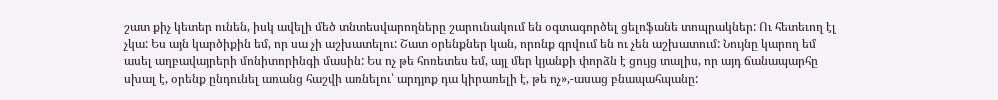շատ քիչ կետեր ունեն, իսկ ավելի մեծ տնտեսվարողները շարունակում են օգտագործել ցելոֆանե տոպրակներ: Ու հետեւող էլ չկա: Ես այն կարծիքին եմ, որ սա չի աշխատելու: Շատ օրենքներ կան, որոնք գրվում են ու չեն աշխատում: Նույնը կարող եմ ասել աղբավայրերի մոնիտորինգի մասին: Ես ոչ թե հոռետես եմ, այլ մեր կյանքի փորձն է ցույց տալիս, որ այդ ճանապարհը սխալ է, օրենք ընդունել առանց հաշվի առնելու՝ արդյոք դա կիրառելի է, թե ոչ»,-ասաց բնապահպանը: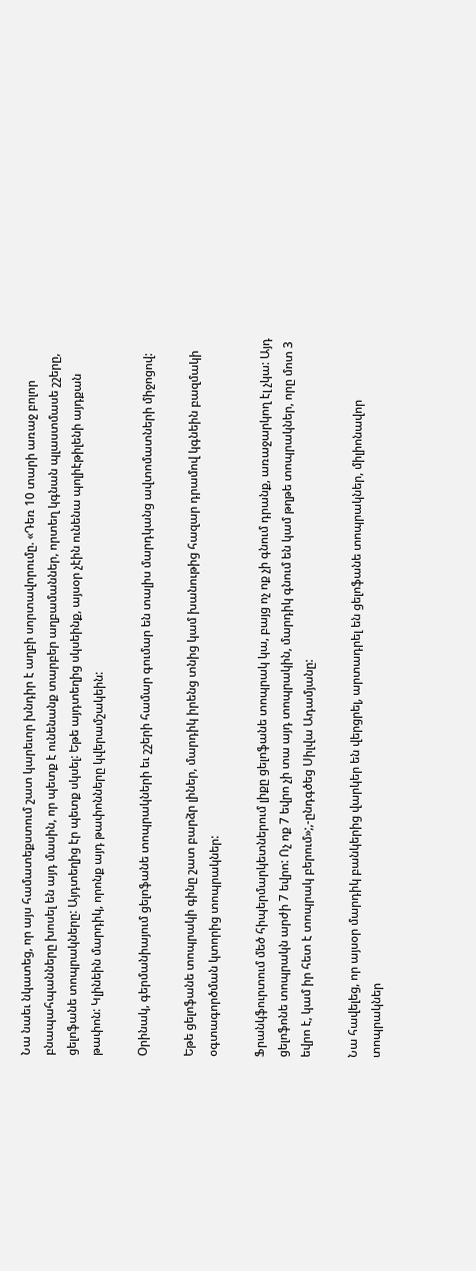Նա նաեւ նկատեց, որ այս համատեքստում շատ կարեւոր խնդիր է աղբի սորտավորումը. «Դեռ 10 տարի առաջ բոլոր բնապահպանները խոսել են այդ մասին, որ պետք է ունենանք տարբեր աղբամաններ, որտեղ կգնան պլաստմասե շշերը, ցելոֆանե տոպրակները: Այդտեղից էր պետք սկսել: Եթե այդտեղից սկսեինք, այսօր չէին ունենա պոլիէթիլենի այդքան թափոն: Կլինեին մարդիկ, որոնք այդ թափոնները կվերամշակեին:

Օրինակ, գերմանիայում ցելոֆանե տոպրակների եւ շշերի համար գումար են տալիս մարդկանց ավտոմատների միջոցով:

Եթե ցելոֆանե տոպրակի գինը շատ բարձր լիներ, մարդիկ իրենց տնից կամ խանութից հազար դրամով կգնեին բազմակի օգտագործման կտորից տոպրակներ:

Ֆրանկֆուրտում մեծ հիպերմարկետներում լիքը ցելոֆանե տոպրակ կա, բայց ոչ ոք չի գնում դրանք, առաջարկող էլ չկա: Այդ ցելոֆոնե տոպրակն արժի 7 եվրո: Ոչ ոք 7 եվրո չի տա այդ տոպրակին, մարդիկ գնում են կամ թղթե տոպրակներ, որը մոտ 3 եվրո է, կամ իր հետ է տոպրակ բերում»;,-ընդգծեց Սիլվա Ադամյանը:

Նա հավելեց, որ այսօր մարդիկ բանկերից վարկեր են վերցրել, արտադրել են ցելոֆանե տոպրակներ, միլիոնավոր տոպրակներ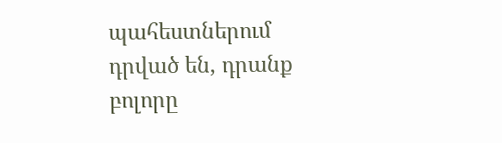պահեստներում դրված են, դրանք բոլորը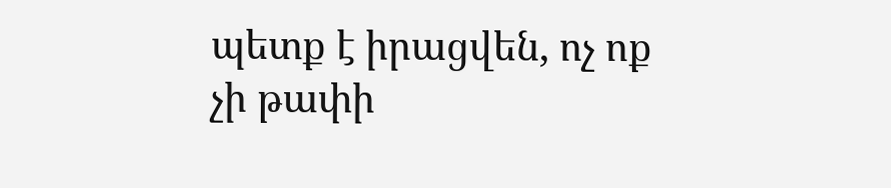պետք է իրացվեն, ոչ ոք չի թափի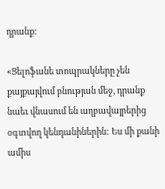դրանք:

«Ցելոֆանե տոպրակները չեն քայքայվում բնության մեջ, դրանք նաեւ վնասում են աղբավայրերից օգտվող կենդանիներին: Ես մի քանի ամիս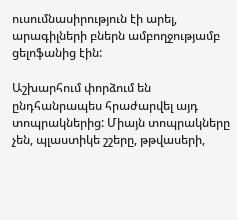ուսումնասիրություն էի արել, արագիլների բներն ամբողջությամբ ցելոֆանից էին:

Աշխարհում փորձում են ընդհանրապես հրաժարվել այդ տոպրակներից: Միայն տոպրակները չեն, պլաստիկե շշերը, թթվասերի,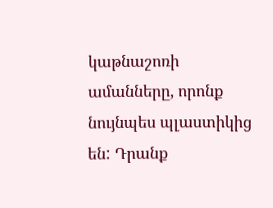կաթնաշոռի ամանները, որոնք նույնպես պլաստիկից են: Դրանք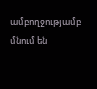ամբողջությամբ մնում են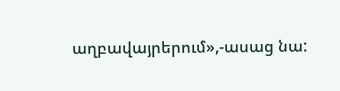աղբավայրերում»,-ասաց նա: